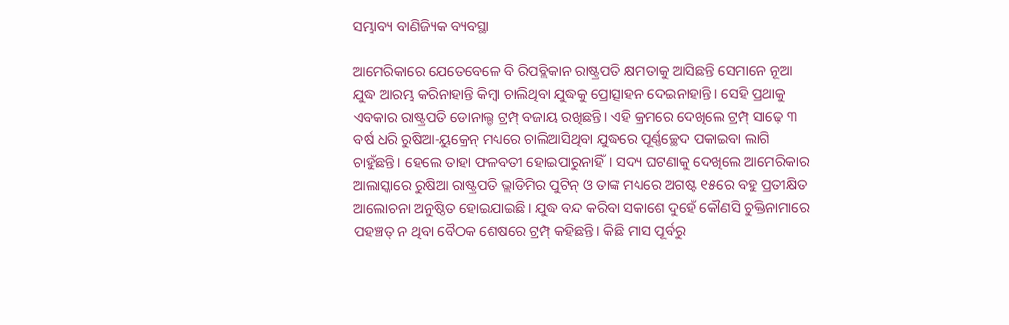ସମ୍ଭାବ୍ୟ ବାଣିଜ୍ୟିକ ବ୍ୟବସ୍ଥା

ଆମେରିକାରେ ଯେତେବେଳେ ବି ରିପବ୍ଲିକାନ ରାଷ୍ଟ୍ରପତି କ୍ଷମତାକୁ ଆସିଛନ୍ତି ସେମାନେ ନୂଆ ଯୁଦ୍ଧ ଆରମ୍ଭ କରିନାହାନ୍ତି କିମ୍ବା ଚାଲିଥିବା ଯୁଦ୍ଧକୁ ପ୍ରୋତ୍ସାହନ ଦେଇନାହାନ୍ତି। ସେହି ପ୍ରଥାକୁ ଏବକାର ରାଷ୍ଟ୍ରପତି ଡୋନାଲ୍ଡ ଟ୍ରମ୍ପ୍‌ ବଜାୟ ରଖିଛନ୍ତି। ଏହି କ୍ରମରେ ଦେଖିଲେ ଟ୍ରମ୍ପ୍‌ ସାଢ଼େ ୩ ବର୍ଷ ଧରି ରୁଷିଆ-ୟୁକ୍ରେନ୍‌ ମଧ୍ୟରେ ଚାଲିଆସିଥିବା ଯୁଦ୍ଧରେ ପୂର୍ଣ୍ଣଚ୍ଛେଦ ପକାଇବା ଲାଗି ଚାହୁଁଛନ୍ତି। ହେଲେ ତାହା ଫଳବତୀ ହୋଇପାରୁନାହିଁ। ସଦ୍ୟ ଘଟଣାକୁ ଦେଖିଲେ ଆମେରିକାର ଆଲାସ୍କାରେ ରୁଷିଆ ରାଷ୍ଟ୍ରପତି ଭ୍ଲାଡିମିର ପୁଟିନ୍‌ ଓ ତାଙ୍କ ମଧ୍ୟରେ ଅଗଷ୍ଟ ୧୫ରେ ବହୁ ପ୍ରତୀକ୍ଷିତ ଆଲୋଚନା ଅନୁଷ୍ଠିତ ହୋଇଯାଇଛି। ଯୁଦ୍ଧ ବନ୍ଦ କରିବା ସକାଶେ ଦୁହେଁ କୌଣସି ଚୁକ୍ତିନାମାରେ ପହଞ୍ଚତ୍ ନ ଥିବା ବୈଠକ ଶେଷରେ ଟ୍ରମ୍ପ୍‌ କହିଛନ୍ତି। କିଛି ମାସ ପୂର୍ବରୁ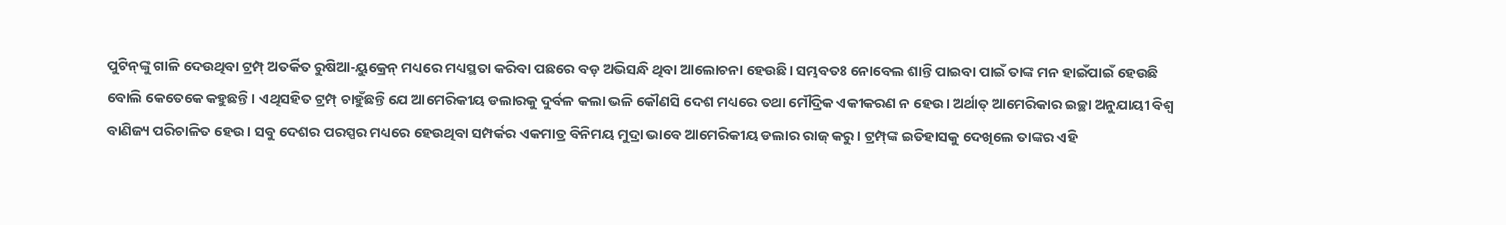ପୁଟିନ୍‌ଙ୍କୁ ଗାଳି ଦେଉଥିବା ଟ୍ରମ୍ପ୍‌ ଅତର୍କିତ ରୁଷିଆ-ୟୁକ୍ରେନ୍‌ ମଧ୍ୟରେ ମଧ୍ୟସ୍ଥତା କରିବା ପଛରେ ବଡ଼ ଅଭିସନ୍ଧି ଥିବା ଆଲୋଚନା ହେଉଛି। ସମ୍ଭବତଃ ନୋବେଲ ଶାନ୍ତି ପାଇବା ପାଇଁ ତାଙ୍କ ମନ ହାଇଁପାଇଁ ହେଉଛି ବୋଲି କେତେକେ କହୁଛନ୍ତି। ଏଥିସହିତ ଟ୍ରମ୍ପ୍‌ ଚାହୁଁଛନ୍ତି ଯେ ଆମେରିକୀୟ ଡଲାରକୁ ଦୁର୍ବଳ କଲା ଭଳି କୌଣସି ଦେଶ ମଧ୍ୟରେ ତଥା ମୌଦ୍ରିକ ଏକୀକରଣ ନ ହେଉ। ଅର୍ଥାତ୍‌ ଆମେରିକାର ଇଚ୍ଛା ଅନୁଯାୟୀ ବିଶ୍ୱ ବାଣିଜ୍ୟ ପରିଚାଳିତ ହେଉ। ସବୁ ଦେଶର ପରସ୍ପର ମଧ୍ୟରେ ହେଉଥିବା ସମ୍ପର୍କର ଏକମାତ୍ର ବିନିମୟ ମୁଦ୍ରା ଭାବେ ଆମେରିକୀୟ ଡଲାର ରାଜ୍‌ କରୁ। ଟ୍ରମ୍ପ୍‌ଙ୍କ ଇତିହାସକୁ ଦେଖିଲେ ତାଙ୍କର ଏହି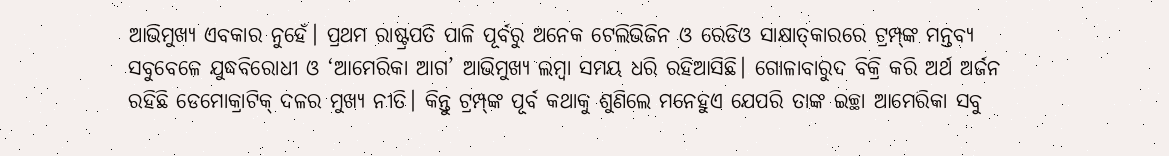ଆଭିମୁଖ୍ୟ ଏବକାର ନୁହେଁ। ପ୍ରଥମ ରାଷ୍ଟ୍ରପତି ପାଳି ପୂର୍ବରୁ ଅନେକ ଟେଲିଭିଜିନ ଓ ରେଡିଓ ସାକ୍ଷାତ୍‌କାରରେ ଟ୍ରମ୍ପ୍‌ଙ୍କ ମନ୍ତବ୍ୟ ସବୁବେଳେ ଯୁଦ୍ଧବିରୋଧୀ ଓ ‘ଆମେରିକା ଆଗ’ ଆଭିମୁଖ୍ୟ ଲମ୍ବା ସମୟ ଧରି ରହିଆସିଛି। ଗୋଳାବାରୁଦ ବିକ୍ରି କରି ଅର୍ଥ ଅର୍ଜନ ରହିଛି ଡେମୋକ୍ରାଟିକ୍‌ ଦଳର ମୁଖ୍ୟ ନୀତି। କିନ୍ତୁ ଟ୍ରମ୍ପ୍‌ଙ୍କ ପୂର୍ବ କଥାକୁ ଶୁଣିଲେ ମନେହୁଏ ଯେପରି ତାଙ୍କ ଇଚ୍ଛା ଆମେରିକା ସବୁ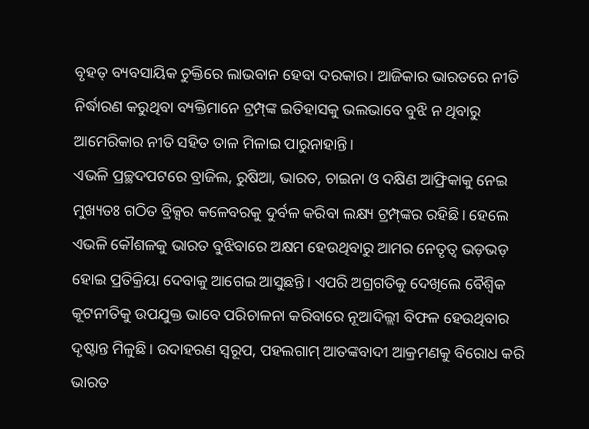ବୃହତ୍‌ ବ୍ୟବସାୟିକ ଚୁକ୍ତିରେ ଲାଭବାନ ହେବା ଦରକାର। ଆଜିକାର ଭାରତରେ ନୀତି ନିର୍ଦ୍ଧାରଣ କରୁଥିବା ବ୍ୟକ୍ତିମାନେ ଟ୍ରମ୍ପ୍‌ଙ୍କ ଇତିହାସକୁ ଭଲଭାବେ ବୁଝି ନ ଥିବାରୁ ଆମେରିକାର ନୀତି ସହିତ ତାଳ ମିଳାଇ ପାରୁନାହାନ୍ତି।
ଏଭଳି ପ୍ରଚ୍ଛଦପଟରେ ବ୍ରାଜିଲ, ରୁଷିଆ, ଭାରତ, ଚାଇନା ଓ ଦକ୍ଷିଣ ଆଫ୍ରିକାକୁ ନେଇ ମୁଖ୍ୟତଃ ଗଠିତ ବ୍ରିକ୍ସର କଳେବରକୁ ଦୁର୍ବଳ କରିବା ଲକ୍ଷ୍ୟ ଟ୍ରମ୍ପ୍‌ଙ୍କର ରହିଛି। ହେଲେ ଏଭଳି କୌଶଳକୁ ଭାରତ ବୁଝିବାରେ ଅକ୍ଷମ ହେଉଥିବାରୁ ଆମର ନେତୃତ୍ୱ ଭଡ଼ଭଡ଼ ହୋଇ ପ୍ରତିକ୍ରିୟା ଦେବାକୁ ଆଗେଇ ଆସୁଛନ୍ତି। ଏପରି ଅଗ୍ରଗତିକୁ ଦେଖିଲେ ବୈଶ୍ୱିକ କୂଟନୀତିକୁ ଉପଯୁକ୍ତ ଭାବେ ପରିଚାଳନା କରିବାରେ ନୂଆଦିଲ୍ଲୀ ବିଫଳ ହେଉଥିବାର ଦୃଷ୍ଟାନ୍ତ ମିଳୁଛି। ଉଦାହରଣ ସ୍ବରୂପ, ପହଲଗାମ୍‌ ଆତଙ୍କବାଦୀ ଆକ୍ରମଣକୁ ବିରୋଧ କରି ଭାରତ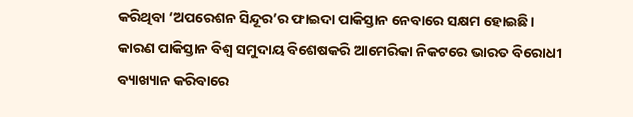କରିଥିବା ‘ଅପରେଶନ ସିନ୍ଦୂର’ର ଫାଇଦା ପାକିସ୍ତାନ ନେବାରେ ସକ୍ଷମ ହୋଇଛି। କାରଣ ପାକିସ୍ତାନ ବିଶ୍ୱ ସମୁଦାୟ ବିଶେଷକରି ଆମେରିକା ନିକଟରେ ଭାରତ ବିରୋଧୀ ବ୍ୟାଖ୍ୟାନ କରିବାରେ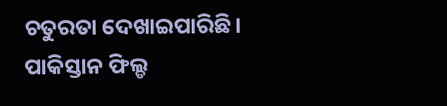ଚତୁରତା ଦେଖାଇପାରିଛି। ପାକିସ୍ତାନ ଫିଲ୍ଡ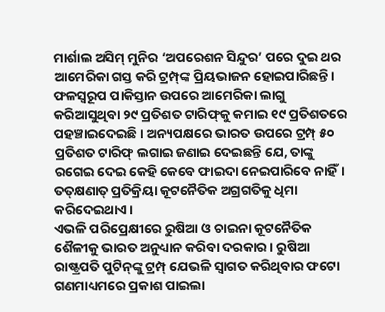ମାର୍ଶାଲ ଅସିମ୍‌ ମୁନିର ‘ଅପରେଶନ ସିନ୍ଦୁର’ ପରେ ଦୁଇ ଥର ଆମେରିକା ଗସ୍ତ କରି ଟ୍ରମ୍ପ୍‌ଙ୍କ ପ୍ରିୟଭାଜନ ହୋଇପାରିଛନ୍ତି। ଫଳସ୍ବରୂପ ପାକିସ୍ତାନ ଉପରେ ଆମେରିକା ଲାଗୁ କରିଆସୁଥିବା ୨୯ ପ୍ରତିଶତ ଟାରିଫ୍‌କୁ କମାଇ ୧୯ ପ୍ରତିଶତରେ ପହଞ୍ଚାଇଦେଇଛି। ଅନ୍ୟପକ୍ଷରେ ଭାରତ ଉପରେ ଟ୍ରମ୍ପ୍‌ ୫୦ ପ୍ରତିଶତ ଟାରିଫ୍‌ ଲଗାଇ ଜଣାଇ ଦେଇଛନ୍ତି ଯେ, ତାଙ୍କୁ ରଗେଇ ଦେଇ କେହି କେବେ ଫାଇଦା ନେଇପାରିବେ ନାହିଁ। ତତ୍‌କ୍ଷଣାତ୍‌ ପ୍ରତିକ୍ରିୟା କୂଟନୈତିକ ଅଗ୍ରଗତିକୁ ଧିମା କରିଦେଇଥାଏ।
ଏଭଳି ପରିପ୍ରେକ୍ଷୀରେ ରୁଷିଆ ଓ ଚାଇନା କୂଟନୈତିକ ଶୈଳୀକୁ ଭାରତ ଅନୁଧ୍ୟାନ କରିବା ଦରକାର। ରୁଷିଆ ରାଷ୍ଟ୍ରପତି ପୁଟିନ୍‌ଙ୍କୁ ଟ୍ରମ୍ପ୍‌ ଯେଭଳି ସ୍ବାଗତ କରିଥିବାର ଫଟୋ ଗଣମାଧ୍ୟମରେ ପ୍ରକାଶ ପାଇଲା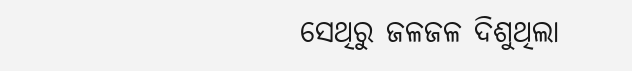ସେଥିରୁ ଜଳଜଳ ଦିଶୁଥିଲା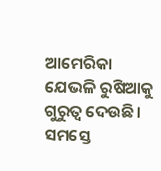ଆମେରିକା ଯେଭଳି ରୁଷିଆକୁ ଗୁରୁତ୍ୱ ଦେଉଛି। ସମସ୍ତେ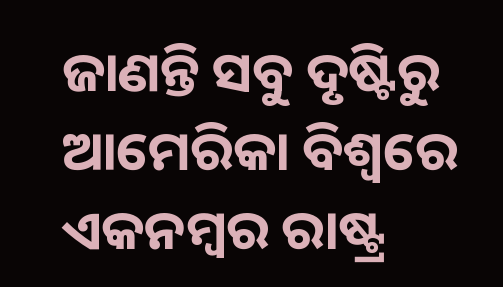ଜାଣନ୍ତି ସବୁ ଦୃଷ୍ଟିରୁ ଆମେରିକା ବିଶ୍ୱରେ ଏକନମ୍ବର ରାଷ୍ଟ୍ର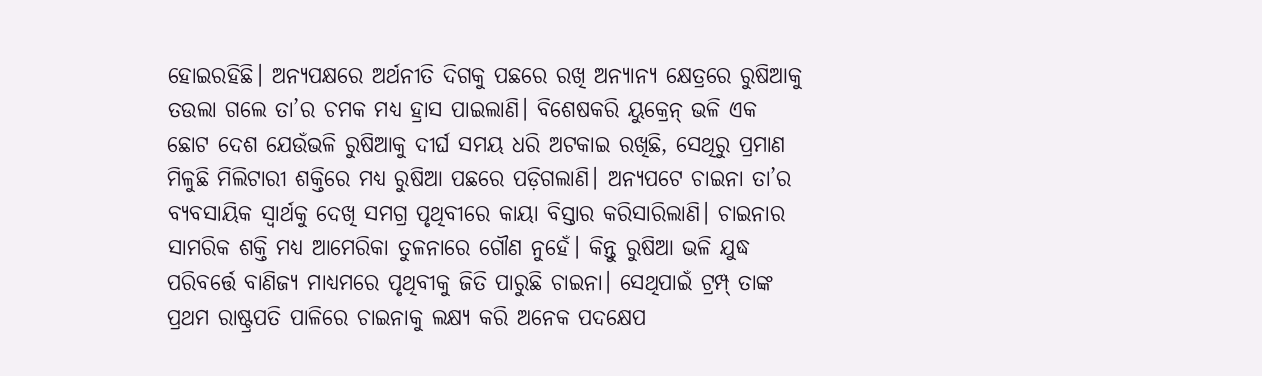ହୋଇରହିଛି। ଅନ୍ୟପକ୍ଷରେ ଅର୍ଥନୀତି ଦିଗକୁ ପଛରେ ରଖି ଅନ୍ୟାନ୍ୟ କ୍ଷେତ୍ରରେ ରୁଷିଆକୁ ତଉଲା ଗଲେ ତା’ର ଚମକ ମଧ୍ୟ ହ୍ରାସ ପାଇଲାଣି। ବିଶେଷକରି ୟୁକ୍ରେନ୍‌ ଭଳି ଏକ ଛୋଟ ଦେଶ ଯେଉଁଭଳି ରୁଷିଆକୁ ଦୀର୍ଘ ସମୟ ଧରି ଅଟକାଇ ରଖିଛି, ସେଥିରୁ ପ୍ରମାଣ ମିଳୁଛି ମିଲିଟାରୀ ଶକ୍ତିରେ ମଧ୍ୟ ରୁଷିଆ ପଛରେ ପଡ଼ିଗଲାଣି। ଅନ୍ୟପଟେ ଚାଇନା ତା’ର ବ୍ୟବସାୟିକ ସ୍ବାର୍ଥକୁ ଦେଖି ସମଗ୍ର ପୃଥିବୀରେ କାୟା ବିସ୍ତାର କରିସାରିଲାଣି। ଚାଇନାର ସାମରିକ ଶକ୍ତି ମଧ୍ୟ ଆମେରିକା ତୁଳନାରେ ଗୌଣ ନୁହେଁ। କିନ୍ତୁ ରୁଷିଆ ଭଳି ଯୁଦ୍ଧ ପରିବର୍ତ୍ତେ ବାଣିଜ୍ୟ ମାଧ୍ୟମରେ ପୃଥିବୀକୁ ଜିତି ପାରୁଛି ଚାଇନା। ସେଥିପାଇଁ ଟ୍ରମ୍ପ୍‌ ତାଙ୍କ ପ୍ରଥମ ରାଷ୍ଟ୍ରପତି ପାଳିରେ ଚାଇନାକୁ ଲକ୍ଷ୍ୟ କରି ଅନେକ ପଦକ୍ଷେପ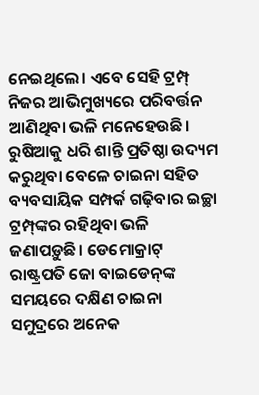ନେଇଥିଲେ। ଏବେ ସେହି ଟ୍ରମ୍ପ୍‌ ନିଜର ଆଭିମୁଖ୍ୟରେ ପରିବର୍ତ୍ତନ ଆଣିଥିବା ଭଳି ମନେହେଉଛି। ରୁଷିଆକୁ ଧରି ଶାନ୍ତି ପ୍ରତିଷ୍ଠା ଉଦ୍ୟମ କରୁଥିବା ବେଳେ ଚାଇନା ସହିତ ବ୍ୟବସାୟିକ ସମ୍ପର୍କ ଗଢ଼ିବାର ଇଚ୍ଛା ଟ୍ରମ୍ପ୍‌ଙ୍କର ରହିଥିବା ଭଳି ଜଣାପଡ଼ୁଛି। ଡେମୋକ୍ରାଟ୍‌ ରାଷ୍ଟ୍ରପତି ଜୋ ବାଇଡେନ୍‌ଙ୍କ ସମୟରେ ଦକ୍ଷିଣ ଚାଇନା ସମୁଦ୍ରରେ ଅନେକ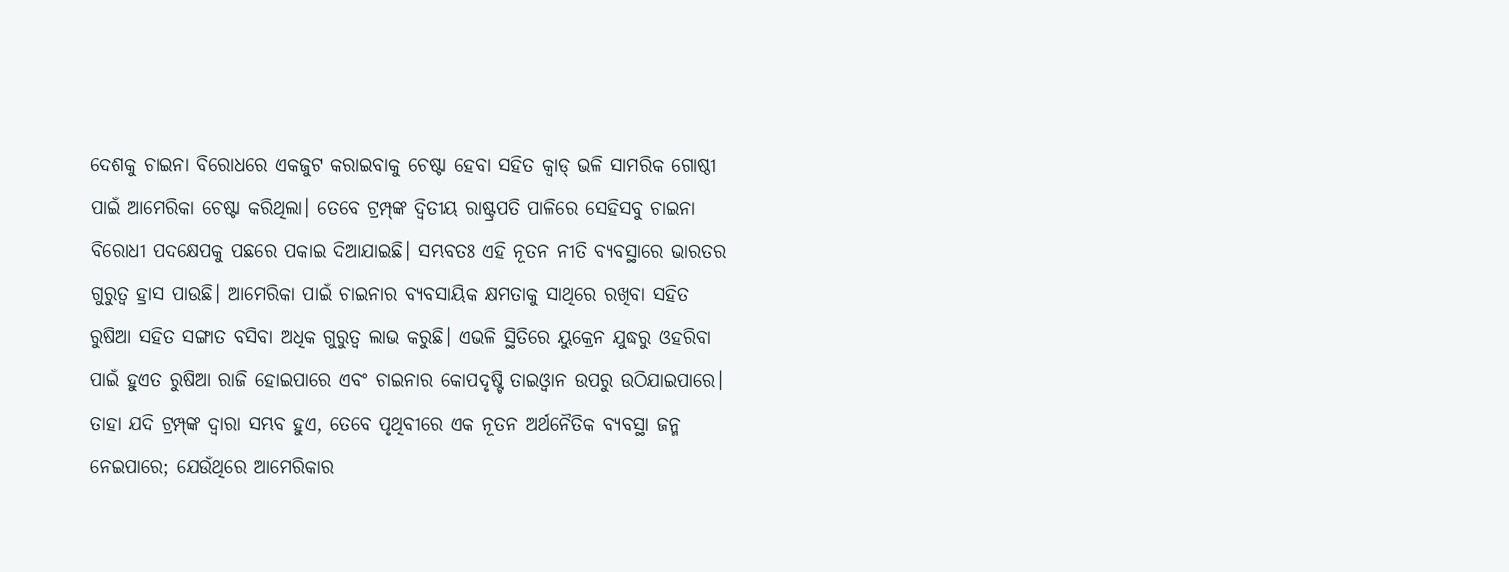ଦେଶକୁ ଚାଇନା ବିରୋଧରେ ଏକଜୁଟ କରାଇବାକୁ ଚେଷ୍ଟା ହେବା ସହିତ କ୍ୱାଡ୍‌ ଭଳି ସାମରିକ ଗୋଷ୍ଠୀ ପାଇଁ ଆମେରିକା ଚେଷ୍ଟା କରିଥିଲା। ତେବେ ଟ୍ରମ୍ପ୍‌ଙ୍କ ଦ୍ୱିତୀୟ ରାଷ୍ଟ୍ରପତି ପାଳିରେ ସେହିସବୁ ଚାଇନା ବିରୋଧୀ ପଦକ୍ଷେପକୁ ପଛରେ ପକାଇ ଦିଆଯାଇଛି। ସମ୍ଭବତଃ ଏହି ନୂତନ ନୀତି ବ୍ୟବସ୍ଥାରେ ଭାରତର ଗୁରୁତ୍ୱ ହ୍ରାସ ପାଉଛି। ଆମେରିକା ପାଇଁ ଚାଇନାର ବ୍ୟବସାୟିକ କ୍ଷମତାକୁ ସାଥିରେ ରଖିବା ସହିତ ରୁଷିଆ ସହିତ ସଙ୍ଗାତ ବସିବା ଅଧିକ ଗୁରୁତ୍ୱ ଲାଭ କରୁଛି। ଏଭଳି ସ୍ଥିତିରେ ୟୁକ୍ରେନ ଯୁଦ୍ଧରୁ ଓହରିବା ପାଇଁ ହୁଏତ ରୁଷିଆ ରାଜି ହୋଇପାରେ ଏବଂ ଚାଇନାର କୋପଦୃଷ୍ଟି ତାଇଓ୍ବାନ ଉପରୁ ଉଠିଯାଇପାରେ। ତାହା ଯଦି ଟ୍ରମ୍ପ୍‌ଙ୍କ ଦ୍ୱାରା ସମ୍ଭବ ହୁଏ, ତେବେ ପୃଥିବୀରେ ଏକ ନୂତନ ଅର୍ଥନୈତିକ ବ୍ୟବସ୍ଥା ଜନ୍ମ ନେଇପାରେ; ଯେଉଁଥିରେ ଆମେରିକାର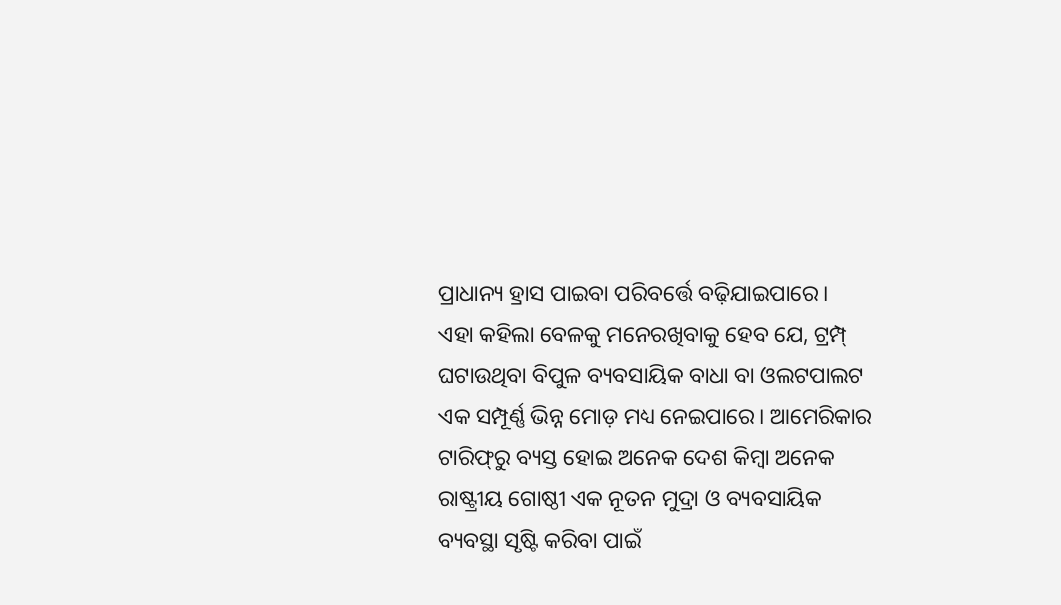ପ୍ରାଧାନ୍ୟ ହ୍ରାସ ପାଇବା ପରିବର୍ତ୍ତେ ବଢ଼ିଯାଇପାରେ।
ଏହା କହିଲା ବେଳକୁ ମନେରଖିବାକୁ ହେବ ଯେ, ଟ୍ରମ୍ପ୍‌ ଘଟାଉଥିବା ବିପୁଳ ବ୍ୟବସାୟିକ ବାଧା ବା ଓଲଟପାଲଟ ଏକ ସମ୍ପୂର୍ଣ୍ଣ ଭିନ୍ନ ମୋଡ଼ ମଧ୍ୟ ନେଇପାରେ। ଆମେରିକାର ଟାରିଫ୍‌ରୁ ବ୍ୟସ୍ତ ହୋଇ ଅନେକ ଦେଶ କିମ୍ବା ଅନେକ ରାଷ୍ଟ୍ରୀୟ ଗୋଷ୍ଠୀ ଏକ ନୂତନ ମୁଦ୍ରା ଓ ବ୍ୟବସାୟିକ ବ୍ୟବସ୍ଥା ସୃଷ୍ଟି କରିବା ପାଇଁ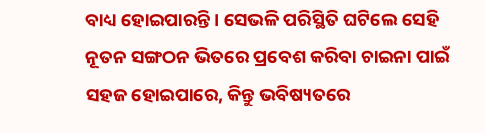ବାଧ୍ୟ ହୋଇପାରନ୍ତି। ସେଭଳି ପରିସ୍ଥିତି ଘଟିଲେ ସେହି ନୂତନ ସଙ୍ଗଠନ ଭିତରେ ପ୍ରବେଶ କରିବା ଚାଇନା ପାଇଁ ସହଜ ହୋଇପାରେ, କିନ୍ତୁ ଭବିଷ୍ୟତରେ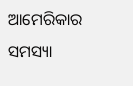ଆମେରିକାର ସମସ୍ୟା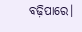ବଢ଼ିପାରେ।